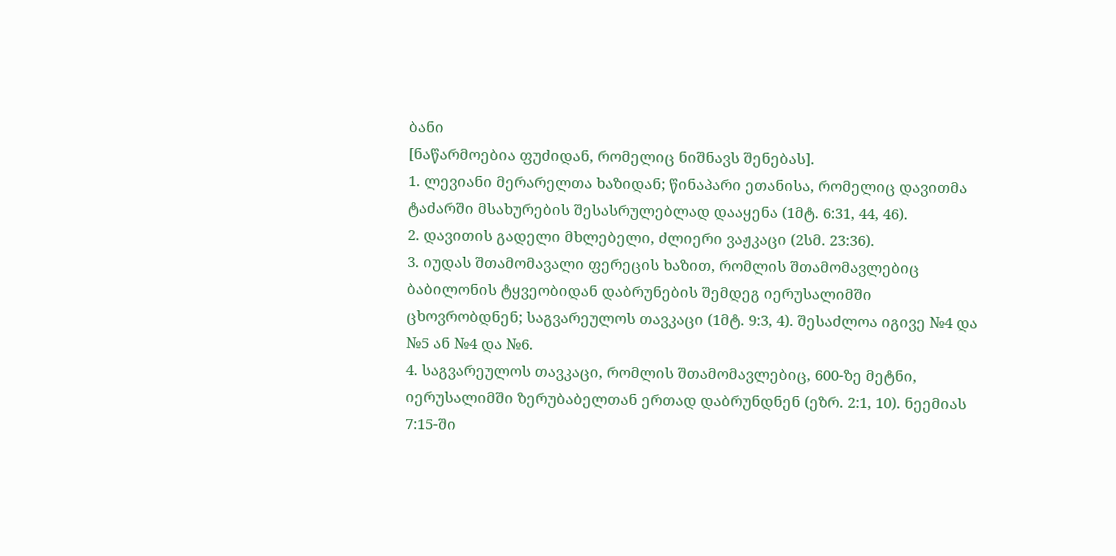ბანი
[ნაწარმოებია ფუძიდან, რომელიც ნიშნავს შენებას].
1. ლევიანი მერარელთა ხაზიდან; წინაპარი ეთანისა, რომელიც დავითმა ტაძარში მსახურების შესასრულებლად დააყენა (1მტ. 6:31, 44, 46).
2. დავითის გადელი მხლებელი, ძლიერი ვაჟკაცი (2სმ. 23:36).
3. იუდას შთამომავალი ფერეცის ხაზით, რომლის შთამომავლებიც ბაბილონის ტყვეობიდან დაბრუნების შემდეგ იერუსალიმში ცხოვრობდნენ; საგვარეულოს თავკაცი (1მტ. 9:3, 4). შესაძლოა იგივე №4 და №5 ან №4 და №6.
4. საგვარეულოს თავკაცი, რომლის შთამომავლებიც, 600-ზე მეტნი, იერუსალიმში ზერუბაბელთან ერთად დაბრუნდნენ (ეზრ. 2:1, 10). ნეემიას 7:15-ში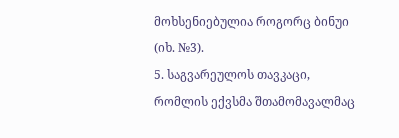მოხსენიებულია როგორც ბინუი (იხ. №3).
5. საგვარეულოს თავკაცი, რომლის ექვსმა შთამომავალმაც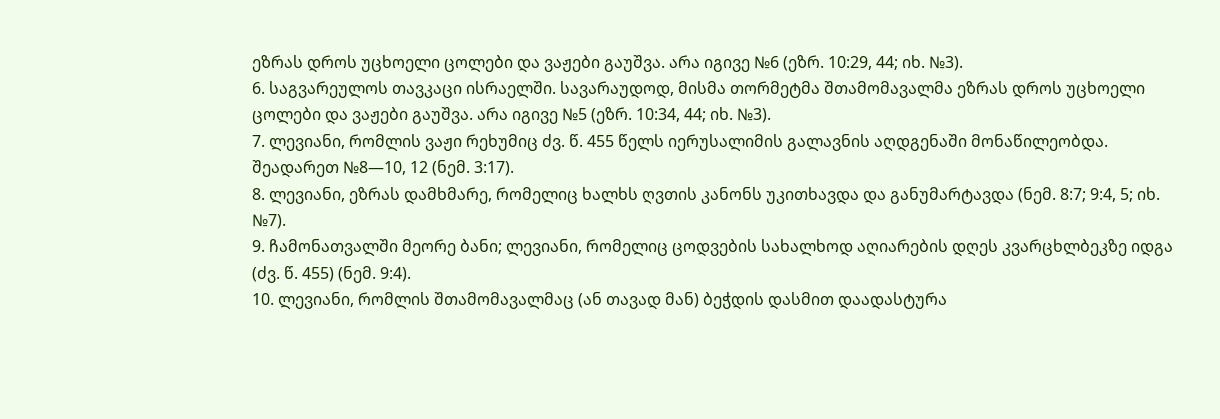ეზრას დროს უცხოელი ცოლები და ვაჟები გაუშვა. არა იგივე №6 (ეზრ. 10:29, 44; იხ. №3).
6. საგვარეულოს თავკაცი ისრაელში. სავარაუდოდ, მისმა თორმეტმა შთამომავალმა ეზრას დროს უცხოელი ცოლები და ვაჟები გაუშვა. არა იგივე №5 (ეზრ. 10:34, 44; იხ. №3).
7. ლევიანი, რომლის ვაჟი რეხუმიც ძვ. წ. 455 წელს იერუსალიმის გალავნის აღდგენაში მონაწილეობდა. შეადარეთ №8—10, 12 (ნემ. 3:17).
8. ლევიანი, ეზრას დამხმარე, რომელიც ხალხს ღვთის კანონს უკითხავდა და განუმარტავდა (ნემ. 8:7; 9:4, 5; იხ. №7).
9. ჩამონათვალში მეორე ბანი; ლევიანი, რომელიც ცოდვების სახალხოდ აღიარების დღეს კვარცხლბეკზე იდგა (ძვ. წ. 455) (ნემ. 9:4).
10. ლევიანი, რომლის შთამომავალმაც (ან თავად მან) ბეჭდის დასმით დაადასტურა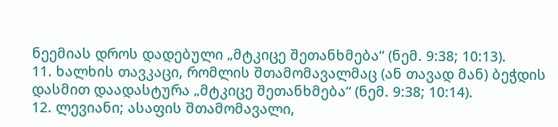ნეემიას დროს დადებული „მტკიცე შეთანხმება“ (ნემ. 9:38; 10:13).
11. ხალხის თავკაცი, რომლის შთამომავალმაც (ან თავად მან) ბეჭდის დასმით დაადასტურა „მტკიცე შეთანხმება“ (ნემ. 9:38; 10:14).
12. ლევიანი; ასაფის შთამომავალი,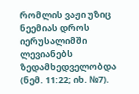რომლის ვაჟი უზიც ნეემიას დროს იერუსალიმში ლევიანებს ზედამხედველობდა (ნემ. 11:22; იხ. №7).